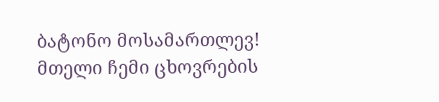ბატონო მოსამართლევ!
მთელი ჩემი ცხოვრების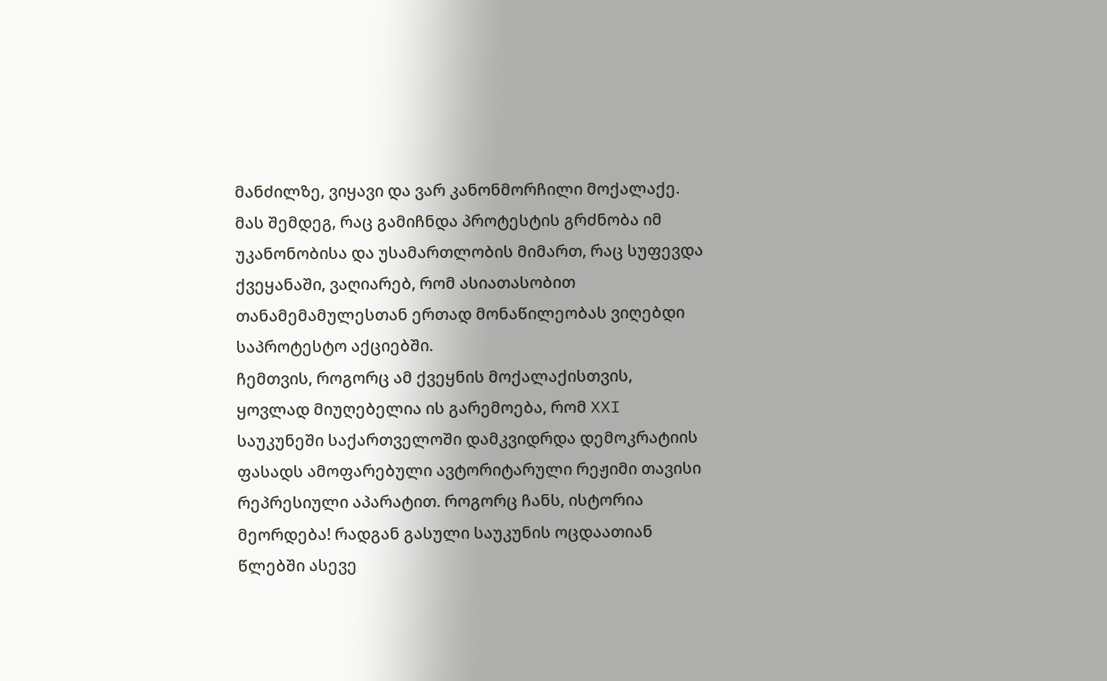მანძილზე, ვიყავი და ვარ კანონმორჩილი მოქალაქე. მას შემდეგ, რაც გამიჩნდა პროტესტის გრძნობა იმ უკანონობისა და უსამართლობის მიმართ, რაც სუფევდა ქვეყანაში, ვაღიარებ, რომ ასიათასობით თანამემამულესთან ერთად მონაწილეობას ვიღებდი საპროტესტო აქციებში.
ჩემთვის, როგორც ამ ქვეყნის მოქალაქისთვის, ყოვლად მიუღებელია ის გარემოება, რომ XXI საუკუნეში საქართველოში დამკვიდრდა დემოკრატიის ფასადს ამოფარებული ავტორიტარული რეჟიმი თავისი რეპრესიული აპარატით. როგორც ჩანს, ისტორია მეორდება! რადგან გასული საუკუნის ოცდაათიან წლებში ასევე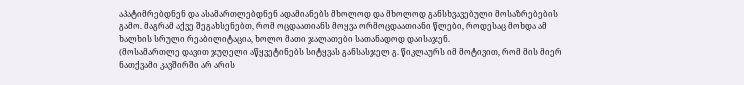აპატიმრებდნენ და ასამართლებდნენ ადამიანებს მხოლოდ და მხოლოდ განსხვავებული მოსაზრებების გამო. მაგრამ აქვე შეგახსენებთ, რომ ოცდაათიანს მოყვა ორმოცდაათიანი წლები, როდესაც მოხდა ამ ხალხის სრული რეაბილიტაცია, ხოლო მათი ჯალათები სათანადოდ დაისაჯენ.
(მოსამართლე დავით ჯუღელი აწყვეტინებს სიტყვას განსასჯელ გ. წიკლაურს იმ მოტივით, რომ მის მიერ ნათქვამი კავშირში არ არის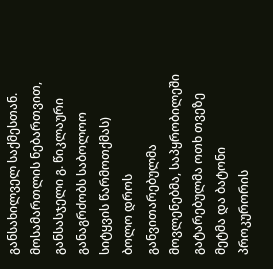განსახილველ საქმესთან. მოსამართლის ნებართვით, განსასჯელი გ. წიკლაური განაგრძობს საბოლოო სიტყვის წარმოთქმას)
ბოლო დროს განვითარებულმა მოვლენებმა, საპყრობილეში გატარებულმა ოთხ თვეზე მეტმა და ბატონი პროკურორის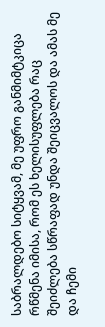საბრალდებო სიტყვამ, მე უფრო განმიმტკიცა რწმენა იმისა, რომ ეს ხელისუფლება რაც შეიძლება სწრაფად უნდა შეიცვალოს და ამას მე და ჩემი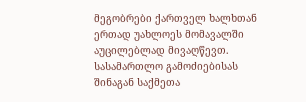მეგობრები ქართველ ხალხთან ერთად უახლოეს მომავალში აუცილებლად მივაღწევთ.
სასამართლო გამოძიებისას შინაგან საქმეთა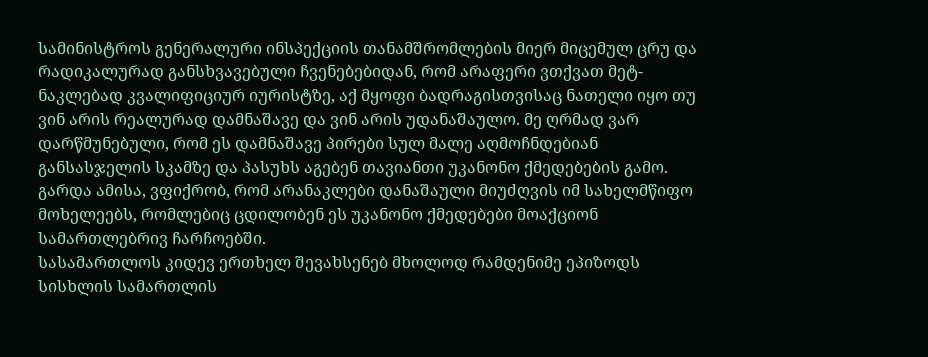სამინისტროს გენერალური ინსპექციის თანამშრომლების მიერ მიცემულ ცრუ და რადიკალურად განსხვავებული ჩვენებებიდან, რომ არაფერი ვთქვათ მეტ-ნაკლებად კვალიფიციურ იურისტზე, აქ მყოფი ბადრაგისთვისაც ნათელი იყო თუ ვინ არის რეალურად დამნაშავე და ვინ არის უდანაშაულო. მე ღრმად ვარ დარწმუნებული, რომ ეს დამნაშავე პირები სულ მალე აღმოჩნდებიან განსასჯელის სკამზე და პასუხს აგებენ თავიანთი უკანონო ქმედებების გამო. გარდა ამისა, ვფიქრობ, რომ არანაკლები დანაშაული მიუძღვის იმ სახელმწიფო მოხელეებს, რომლებიც ცდილობენ ეს უკანონო ქმედებები მოაქციონ სამართლებრივ ჩარჩოებში.
სასამართლოს კიდევ ერთხელ შევახსენებ მხოლოდ რამდენიმე ეპიზოდს სისხლის სამართლის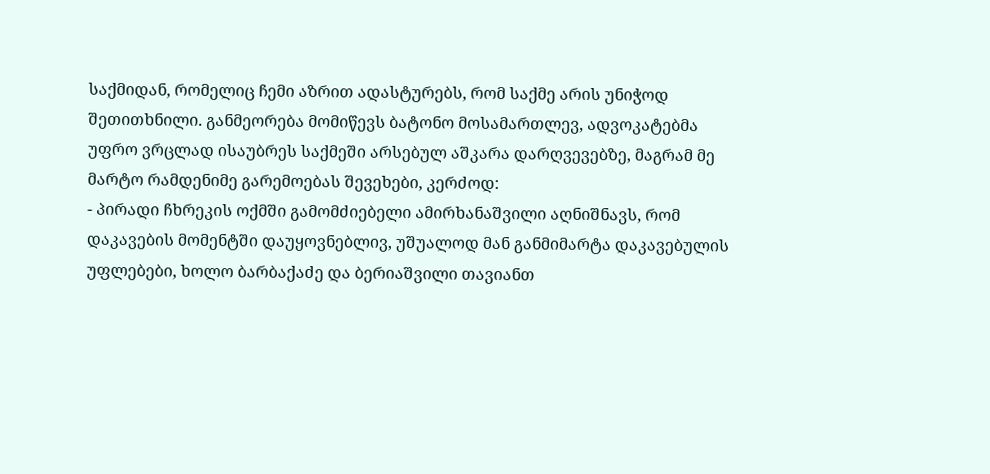საქმიდან, რომელიც ჩემი აზრით ადასტურებს, რომ საქმე არის უნიჭოდ შეთითხნილი. განმეორება მომიწევს ბატონო მოსამართლევ, ადვოკატებმა უფრო ვრცლად ისაუბრეს საქმეში არსებულ აშკარა დარღვევებზე, მაგრამ მე მარტო რამდენიმე გარემოებას შევეხები, კერძოდ:
- პირადი ჩხრეკის ოქმში გამომძიებელი ამირხანაშვილი აღნიშნავს, რომ დაკავების მომენტში დაუყოვნებლივ, უშუალოდ მან განმიმარტა დაკავებულის უფლებები, ხოლო ბარბაქაძე და ბერიაშვილი თავიანთ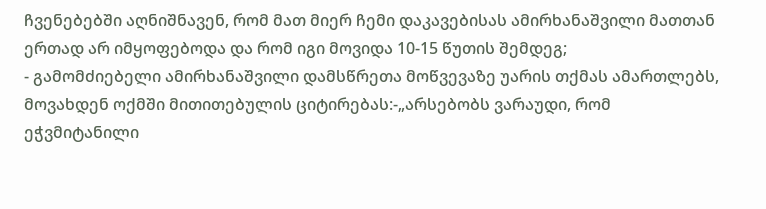ჩვენებებში აღნიშნავენ, რომ მათ მიერ ჩემი დაკავებისას ამირხანაშვილი მათთან ერთად არ იმყოფებოდა და რომ იგი მოვიდა 10-15 წუთის შემდეგ;
- გამომძიებელი ამირხანაშვილი დამსწრეთა მოწვევაზე უარის თქმას ამართლებს, მოვახდენ ოქმში მითითებულის ციტირებას:-„არსებობს ვარაუდი, რომ ეჭვმიტანილი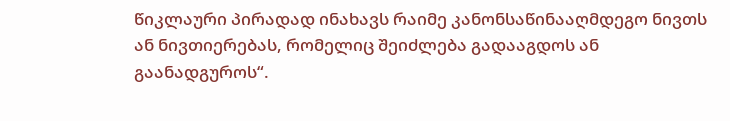წიკლაური პირადად ინახავს რაიმე კანონსაწინააღმდეგო ნივთს ან ნივთიერებას, რომელიც შეიძლება გადააგდოს ან გაანადგუროს“.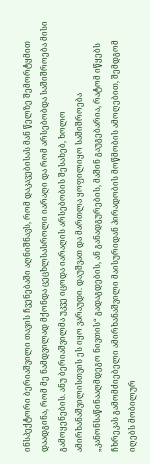ინსპექტორი ბერიაშვილი თავის ჩვენებაში აღნიშნავს, რომ დაკავებისას მან წელზე შემორტყმით დაადგინა, რომ მე ნამდვილად მქონდა ცეცხლსასროლი იარაღი და რომ არსებობდა საშიშროება მისი გამოყენების. ანუ ბერიაშვილმა უკვე იცოდა იარაღის არსებობის შესახებ, ხოლო ამირხანაშვილისთვის ეს იყო ვარაუდი. დაუშვათ და მართლა ყოფილიყო საშიშროება „კანონსაწინააღმდეგო ნივთის“ გადაგდების, ან განადგურების, მაშინ გაუგებარია, რატომ იწყებს ჩხრეკას გამომძიებელი ამირხანაშვილი მაისურიდან პირადობის მოწმობის ამოღებით, შემდგომ იღებს მობილურ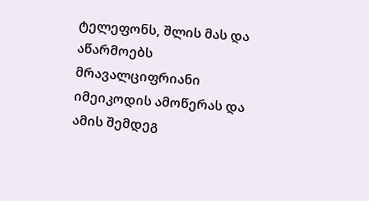ტელეფონს, შლის მას და აწარმოებს მრავალციფრიანი იმეიკოდის ამოწერას და ამის შემდეგ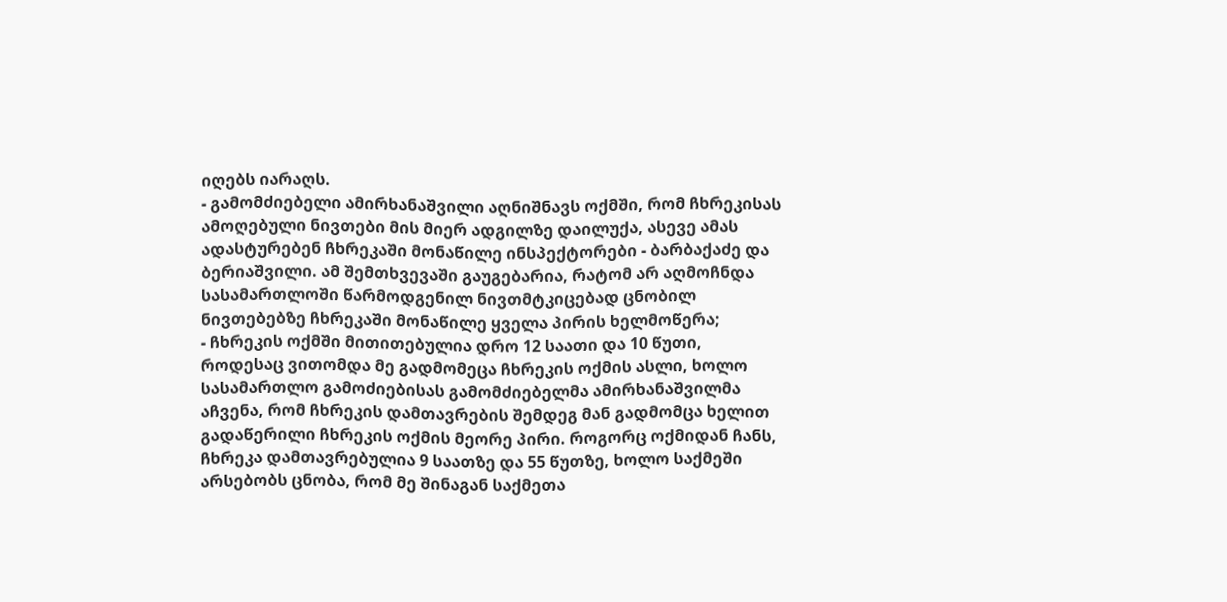იღებს იარაღს.
- გამომძიებელი ამირხანაშვილი აღნიშნავს ოქმში, რომ ჩხრეკისას ამოღებული ნივთები მის მიერ ადგილზე დაილუქა, ასევე ამას ადასტურებენ ჩხრეკაში მონაწილე ინსპექტორები - ბარბაქაძე და ბერიაშვილი. ამ შემთხვევაში გაუგებარია, რატომ არ აღმოჩნდა სასამართლოში წარმოდგენილ ნივთმტკიცებად ცნობილ ნივთებებზე ჩხრეკაში მონაწილე ყველა პირის ხელმოწერა;
- ჩხრეკის ოქმში მითითებულია დრო 12 საათი და 10 წუთი, როდესაც ვითომდა მე გადმომეცა ჩხრეკის ოქმის ასლი, ხოლო სასამართლო გამოძიებისას გამომძიებელმა ამირხანაშვილმა აჩვენა, რომ ჩხრეკის დამთავრების შემდეგ მან გადმომცა ხელით გადაწერილი ჩხრეკის ოქმის მეორე პირი. როგორც ოქმიდან ჩანს, ჩხრეკა დამთავრებულია 9 საათზე და 55 წუთზე, ხოლო საქმეში არსებობს ცნობა, რომ მე შინაგან საქმეთა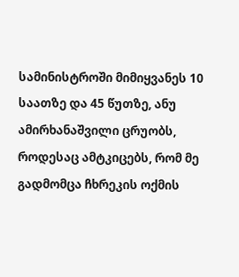სამინისტროში მიმიყვანეს 10 საათზე და 45 წუთზე, ანუ ამირხანაშვილი ცრუობს, როდესაც ამტკიცებს, რომ მე გადმომცა ჩხრეკის ოქმის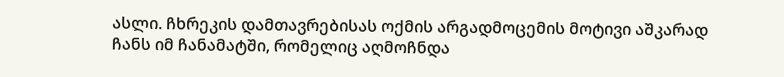ასლი. ჩხრეკის დამთავრებისას ოქმის არგადმოცემის მოტივი აშკარად ჩანს იმ ჩანამატში, რომელიც აღმოჩნდა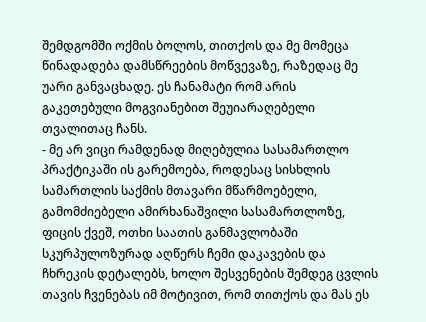შემდგომში ოქმის ბოლოს, თითქოს და მე მომეცა წინადადება დამსწრეების მოწვევაზე, რაზედაც მე უარი განვაცხადე. ეს ჩანამატი რომ არის გაკეთებული მოგვიანებით შეუიარაღებელი თვალითაც ჩანს.
- მე არ ვიცი რამდენად მიღებულია სასამართლო პრაქტიკაში ის გარემოება, როდესაც სისხლის სამართლის საქმის მთავარი მწარმოებელი, გამომძიებელი ამირხანაშვილი სასამართლოზე, ფიცის ქვეშ, ოთხი საათის განმავლობაში სკურპულოზურად აღწერს ჩემი დაკავების და ჩხრეკის დეტალებს, ხოლო შესვენების შემდეგ ცვლის თავის ჩვენებას იმ მოტივით, რომ თითქოს და მას ეს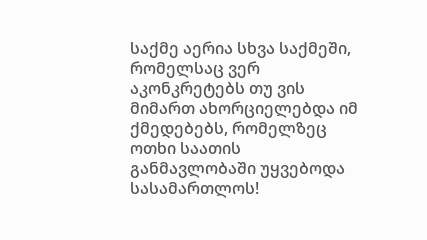საქმე აერია სხვა საქმეში, რომელსაც ვერ აკონკრეტებს თუ ვის მიმართ ახორციელებდა იმ ქმედებებს, რომელზეც ოთხი საათის განმავლობაში უყვებოდა სასამართლოს!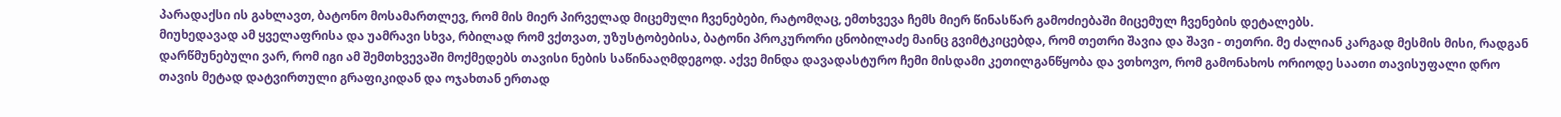პარადაქსი ის გახლავთ, ბატონო მოსამართლევ, რომ მის მიერ პირველად მიცემული ჩვენებები, რატომღაც, ემთხვევა ჩემს მიერ წინასწარ გამოძიებაში მიცემულ ჩვენების დეტალებს.
მიუხედავად ამ ყველაფრისა და უამრავი სხვა, რბილად რომ ვქთვათ, უზუსტობებისა, ბატონი პროკურორი ცნობილაძე მაინც გვიმტკიცებდა, რომ თეთრი შავია და შავი - თეთრი. მე ძალიან კარგად მესმის მისი, რადგან დარწმუნებული ვარ, რომ იგი ამ შემთხვევაში მოქმედებს თავისი ნების საწინააღმდეგოდ. აქვე მინდა დავადასტურო ჩემი მისდამი კეთილგანწყობა და ვთხოვო, რომ გამონახოს ორიოდე საათი თავისუფალი დრო თავის მეტად დატვირთული გრაფიკიდან და ოჯახთან ერთად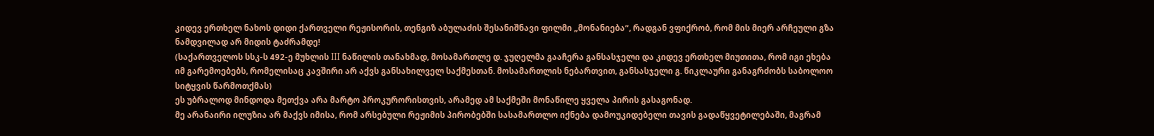კიდევ ერთხელ ნახოს დიდი ქართველი რეჟისორის, თენგიზ აბულაძის შესანიშნავი ფილმი „მონანიება“, რადგან ვფიქრობ, რომ მის მიერ არჩეული გზა ნამდვილად არ მიდის ტაძრამდე!
(საქართველოს სსკ-ს 492-ე მუხლის III ნაწილის თანახმად, მოსამართლე დ. ჯუღელმა გააჩერა განსასჯელი და კიდევ ერთხელ მიუთითა, რომ იგი ეხება იმ გარემოებებს, რომელისაც კავშირი არ აქვს განსახილველ საქმესთან. მოსამართლის ნებართვით, განსასჯელი გ. წიკლაური განაგრძობს საბოლოო სიტყვის წარმოთქმას)
ეს უბრალოდ მინდოდა მეთქვა არა მარტო პროკურორისთვის, არამედ ამ საქმეში მონაწილე ყველა პირის გასაგონად.
მე არანაირი ილუზია არ მაქვს იმისა, რომ არსებული რეჟიმის პირობებში სასამართლო იქნება დამოუკიდებელი თავის გადაწყვეტილებაში, მაგრამ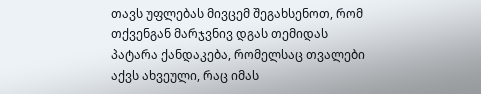თავს უფლებას მივცემ შეგახსენოთ, რომ თქვენგან მარჯვნივ დგას თემიდას პატარა ქანდაკება, რომელსაც თვალები აქვს ახვეული, რაც იმას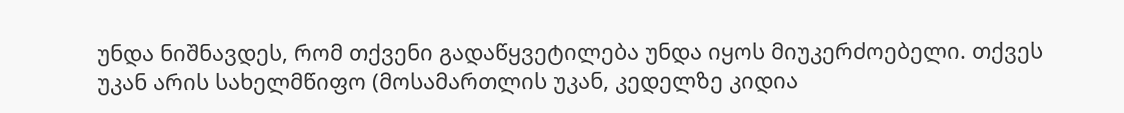უნდა ნიშნავდეს, რომ თქვენი გადაწყვეტილება უნდა იყოს მიუკერძოებელი. თქვეს უკან არის სახელმწიფო (მოსამართლის უკან, კედელზე კიდია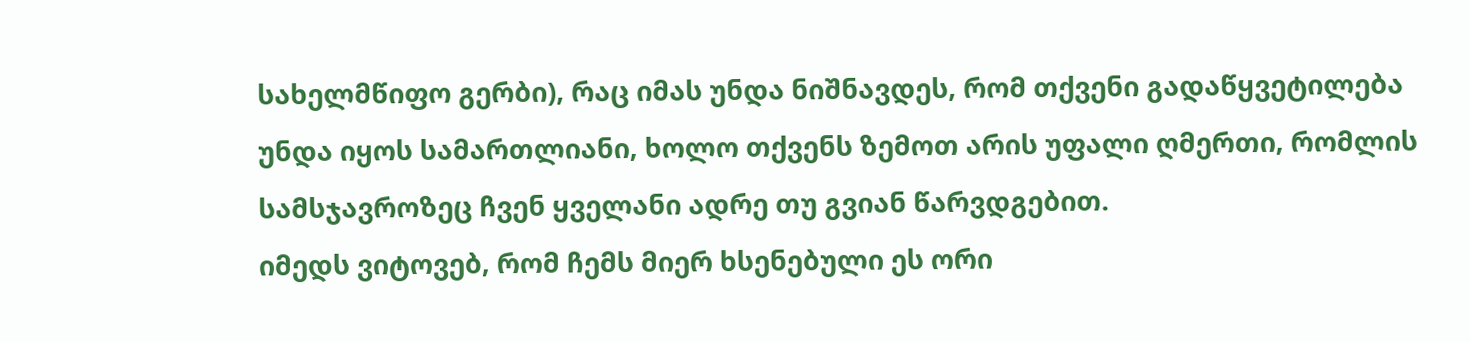სახელმწიფო გერბი), რაც იმას უნდა ნიშნავდეს, რომ თქვენი გადაწყვეტილება უნდა იყოს სამართლიანი, ხოლო თქვენს ზემოთ არის უფალი ღმერთი, რომლის სამსჯავროზეც ჩვენ ყველანი ადრე თუ გვიან წარვდგებით.
იმედს ვიტოვებ, რომ ჩემს მიერ ხსენებული ეს ორი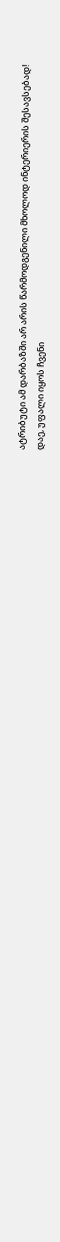ატრიბუტი ამ დარბაზში არ არის წარმოდგენილი მხოლოდ ინტერიერის შესავსებად!
დაე, უფალი იყოს ჩვენი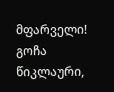მფარველი!
გოჩა წიკლაური,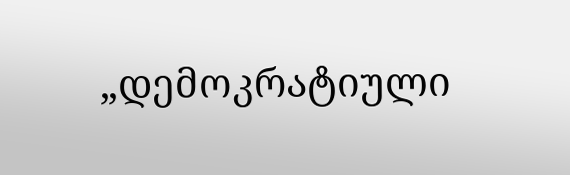„დემოკრატიული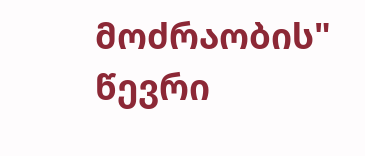მოძრაობის" წევრი